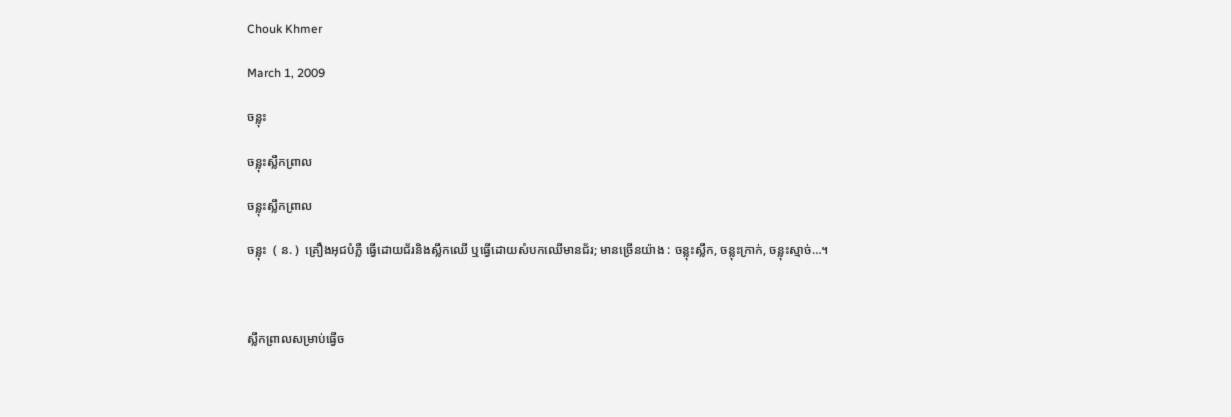Chouk Khmer

March 1, 2009

ចន្លុះ

ចន្លុះស្លឹកព្រាល

ចន្លុះស្លឹកព្រាល

ចន្លុះ  ( ន. )  គ្រឿងអុជបំភ្លឺ ធ្វើដោយជ័រនិងស្លឹកឈើ ឬធ្វើដោយសំបកឈើមានជ័រ; មានច្រើនយ៉ាង : ចន្លុះស្លឹក, ចន្លុះក្រាក់, ចន្លុះស្មាច់…។



ស្លឹកព្រាលសម្រាប់ធ្វើច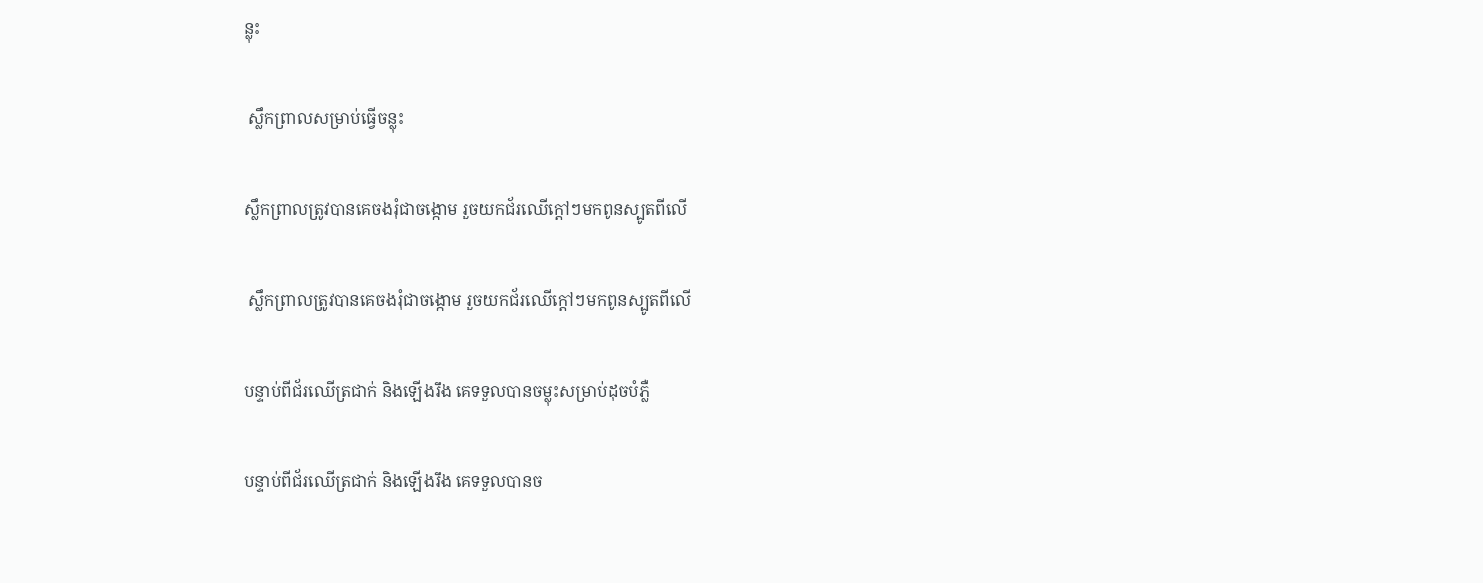ន្លុះ

 ស្លឹកព្រាលសម្រាប់ធ្វើចន្លុះ

ស្លឹកព្រាលត្រូវបានគេចងរុំជាចង្កោម រួចយកជ័រឈើក្ដៅៗមកពូនស្បូតពីលើ

 ស្លឹកព្រាលត្រូវបានគេចងរុំជាចង្កោម រួចយកជ័រឈើក្ដៅៗមកពូនស្បូតពីលើ

បន្ទាប់ពីជ័រឈើត្រជាក់ និងឡើងរឹង គេទទួលបានចម្លុះសម្រាប់ដុចបំភ្លឺ

បន្ទាប់ពីជ័រឈើត្រជាក់ និងឡើងរឹង គេទទួលបានច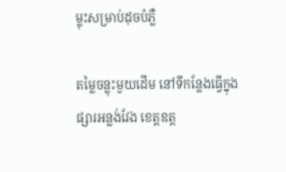ម្លុះសម្រាប់ដុចបំភ្លឺ

តម្លៃចន្លុះមួយដើម នៅទីកន្លែងធ្វើក្នុងផ្សារអន្លង់វែង ខេត្តឧត្ដ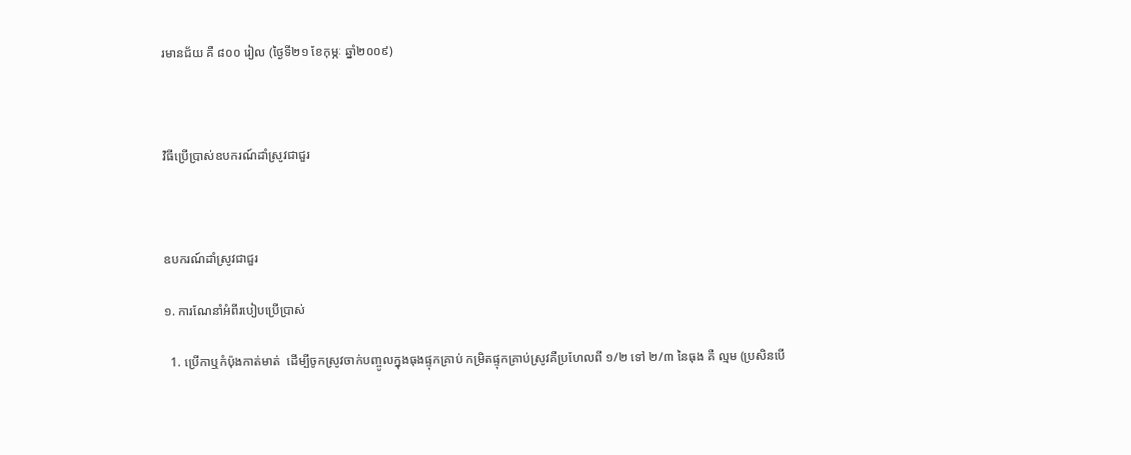រមានជ័យ គឺ ៨០០ រៀល (ថ្ងៃទី២១ ខែកុម្ភៈ ឆ្នាំ២០០៩)



វិធីប្រើប្រាស់ឧបករណ៍ដាំស្រូវជាជួរ



ឧបករណ៍ដាំស្រូវជាជួរ

១. ការណែនាំអំពីរបៀបប្រើប្រាស់

  1. ប្រើកាឬកំប៉ុងកាត់មាត់  ដើម្បីចូកស្រូវចាក់បញ្ចូលក្នុងធុងផ្ទុកគ្រាប់ កម្រិតផ្ទុកគ្រាប់ស្រូវគឺប្រហែលពី ១/២ ទៅ ២/៣ នៃធុង គឺ ល្មម (ប្រសិនបើ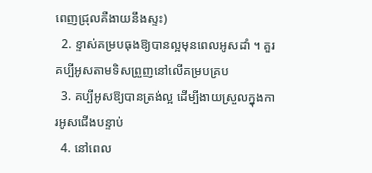ពេញជ្រុលគឺងាយនឹងស្ទះ)
  2. ខ្ទាស់គម្របធុងឱ្យបានល្អមុនពេលអូសដាំ ។ គួរគប្បីអូសតាមទិសព្រួញនៅលើគម្របគ្រប
  3. គប្បីអូសឱ្យបានត្រង់ល្អ ដើម្បីងាយស្រួលក្នុងការអូសជើងបន្ទាប់
  4. នៅពេល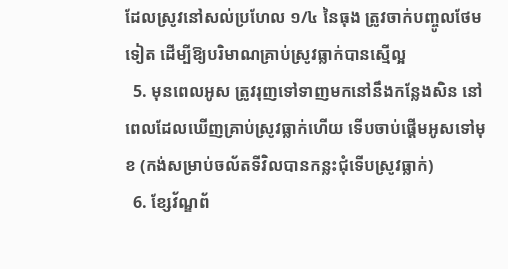ដែលស្រូវនៅសល់ប្រហែល ១/៤ នៃធុង ត្រូវចាក់បញ្ចូលថែមទៀត ដើម្បីឱ្យបរិមាណគ្រាប់ស្រូវធ្លាក់បានស្មើល្អ
  5. មុនពេលអូស ត្រូវរុញទៅទាញមកនៅនឹងកន្លែងសិន នៅពេលដែលឃើញគ្រាប់ស្រូវធ្លាក់ហើយ ទើបចាប់ផ្ដើមអូសទៅមុខ (កង់សម្រាប់ចល័តទីវិលបានកន្លះជុំទើបស្រូវធ្លាក់)
  6. ខ្សែវ័ណ្ឌព័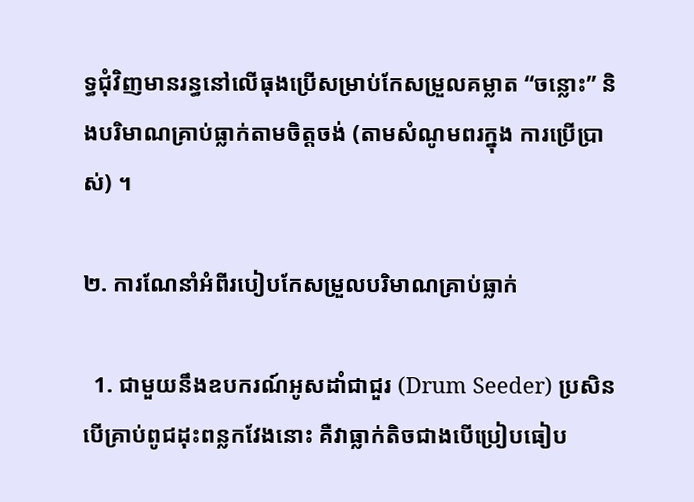ទ្ធជុំវិញមានរន្ធនៅលើធុងប្រើសម្រាប់កែសម្រួលគម្លាត “ចន្លោះ” និងបរិមាណគ្រាប់ធ្លាក់តាមចិត្ដចង់ (តាមសំណូមពរក្នុង ការប្រើប្រាស់) ។

២. ការណែនាំអំពីរបៀបកែសម្រួលបរិមាណគ្រាប់ធ្លាក់

  1. ជាមួយនឹងឧបករណ៍អូសដាំជាជួរ (Drum Seeder) ប្រសិនបើគ្រាប់ពូជដុះពន្លកវែងនោះ គឺវាធ្លាក់តិចជាងបើប្រៀបធៀប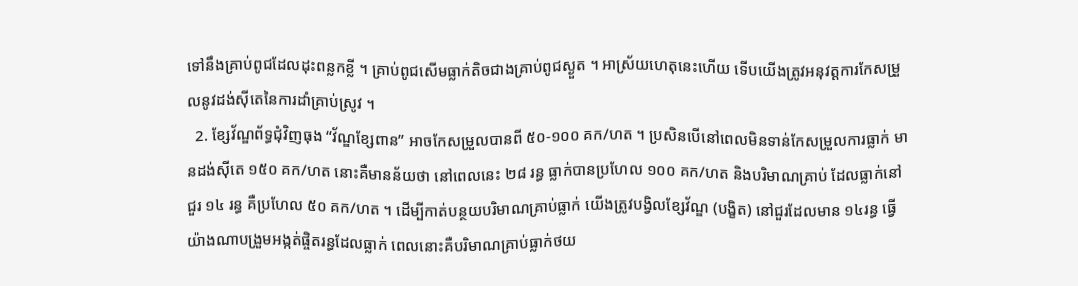ទៅនឹងគ្រាប់ពូជដែលដុះពន្លកខ្លី ។ គ្រាប់ពូជសើមធ្លាក់តិចជាងគ្រាប់ពូជស្ងួត ។ អាស្រ័យហេតុនេះហើយ ទើបយើងត្រូវអនុវត្ដការកែសម្រួលនូវដង់ស៊ីតេនៃការដាំគ្រាប់ស្រូវ ។
  2. ខ្សែវ័ណ្ឌព័ទ្ធជុំវិញធុង “វ័ណ្ឌខ្សែពាន” អាចកែសម្រួលបានពី ៥០-១០០ គក/ហត ។ ប្រសិនបើនៅពេលមិនទាន់កែសម្រួលការធ្លាក់ មានដង់ស៊ីតេ ១៥០ គក/ហត នោះគឺមានន័យថា នៅពេលនេះ ២៨ រន្ធ ធ្លាក់បានប្រហែល ១០០ គក/ហត និងបរិមាណគ្រាប់ ដែលធ្លាក់នៅជួរ ១៤ រន្ធ គឺប្រហែល ៥០ គក/ហត ។ ដើម្បីកាត់បន្ថយបរិមាណគ្រាប់ធ្លាក់ យើងត្រូវបង្វិលខ្សែវ័ណ្ឌ (បង្ខិត) នៅជួរដែលមាន ១៤រន្ធ ធ្វើយ៉ាងណាបង្រួមអង្កត់ផ្ចិតរន្ធដែលធ្លាក់ ពេលនោះគឺបរិមាណគ្រាប់ធ្លាក់ថយ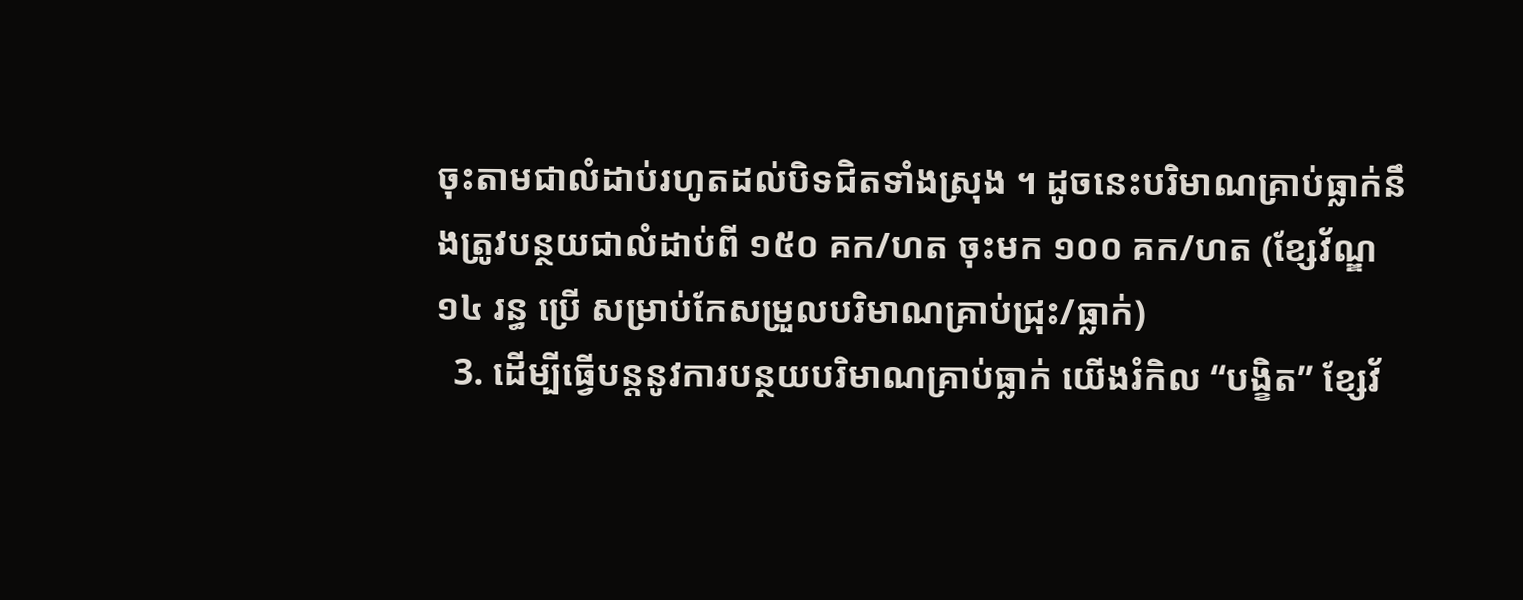ចុះតាមជាលំដាប់រហូតដល់បិទជិតទាំងស្រុង ។ ដូចនេះបរិមាណគ្រាប់ធ្លាក់នឹងត្រូវបន្ថយជាលំដាប់ពី ១៥០ គក/ហត ចុះមក ១០០ គក/ហត (ខ្សែវ័ណ្ឌ ១៤ រន្ធ ប្រើ សម្រាប់កែសម្រួលបរិមាណគ្រាប់ជ្រុះ/ធ្លាក់)
  3. ដើម្បីធ្វើបន្ដនូវការបន្ថយបរិមាណគ្រាប់ធ្លាក់ យើងរំកិល “បង្ខិត” ខ្សែវ័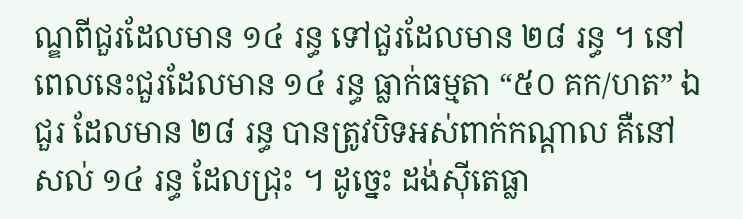ណ្ឌពីជួរដែលមាន ១៤ រន្ធ ទៅជួរដែលមាន ២៨ រន្ធ ។ នៅពេលនេះជួរដែលមាន ១៤ រន្ធ ធ្លាក់ធម្មតា “៥០ គក/ហត” ឯជួរ ដែលមាន ២៨ រន្ធ បានត្រូវបិទអស់ពាក់កណ្ដាល គឺនៅសល់ ១៤ រន្ធ ដែលជ្រុះ ។ ដូច្នេះ ដង់ស៊ីតេធ្លា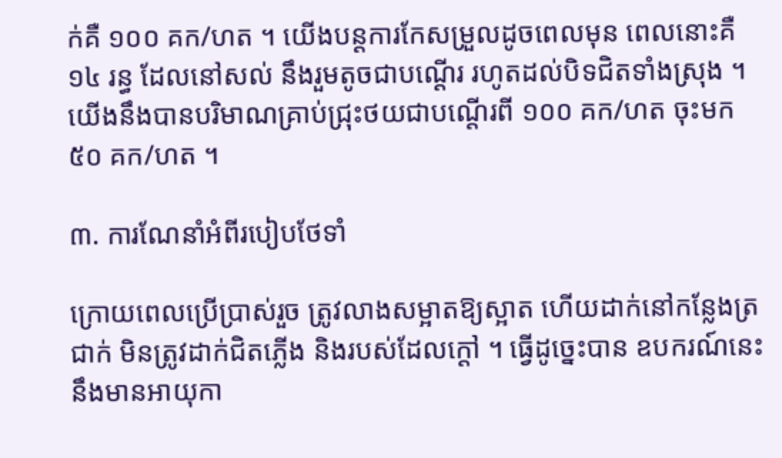ក់គឺ ១០០ គក/ហត ។ យើងបន្ដការកែសម្រួលដូចពេលមុន ពេលនោះគឺ ១៤ រន្ធ ដែលនៅសល់ នឹងរួមតូចជាបណ្ដើរ រហូតដល់បិទជិតទាំងស្រុង ។ យើងនឹងបានបរិមាណគ្រាប់ជ្រុះថយជាបណ្ដើរពី ១០០ គក/ហត ចុះមក ៥០ គក/ហត ។

៣. ការណែនាំអំពីរបៀបថែទាំ

ក្រោយពេលប្រើប្រាស់រួច ត្រូវលាងសម្អាតឱ្យស្អាត ហើយដាក់នៅកន្លែងត្រជាក់ មិនត្រូវដាក់ជិតភ្លើង និងរបស់ដែលក្ដៅ ។ ធ្វើដូច្នេះបាន ឧបករណ៍នេះនឹងមានអាយុកា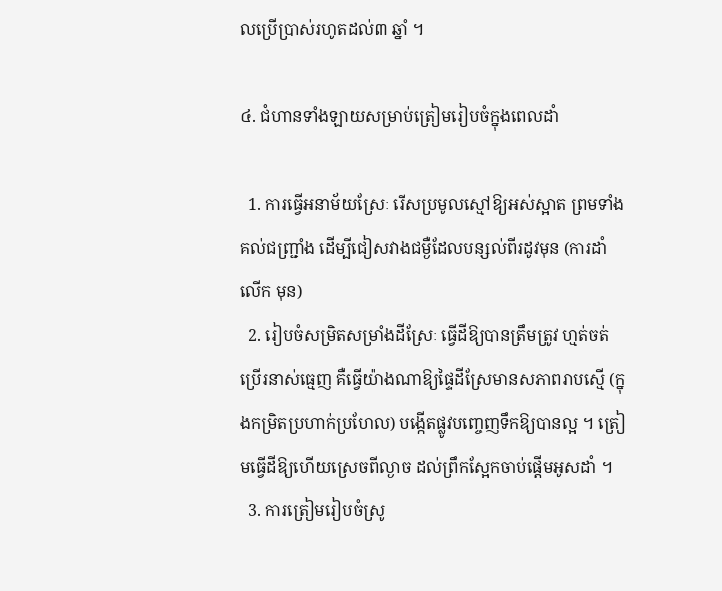លប្រើប្រាស់រហូតដល់៣ ឆ្នាំ ។

៤. ជំហានទាំងឡាយសម្រាប់ត្រៀមរៀបចំក្នុងពេលដាំ

  1. ការធ្វើអនាម័យស្រែៈ រើសប្រមូលស្មៅឱ្យអស់ស្អាត ព្រមទាំងគល់ជញ្ជ្រាំង ដើម្បីជៀសវាងជម្ងឺដែលបន្សល់ពីរដូវមុន (ការដាំលើក មុន)
  2. រៀបចំសម្រិតសម្រាំងដីស្រែៈ ធ្វើដីឱ្យបានត្រឹមត្រូវ ហ្មត់ចត់ ប្រើរនាស់ធ្មេញ គឺធ្វើយ៉ាងណាឱ្យផ្ទៃដីស្រែមានសភាពរាបស្មើ (ក្នុងកម្រិតប្រហាក់ប្រហែល) បង្កើតផ្លូវបញ្ចេញទឹកឱ្យបានល្អ ។ ត្រៀមធ្វើដីឱ្យហើយស្រេចពីល្ងាច ដល់ព្រឹកស្អែកចាប់ផ្ដើមអូសដាំ ។
  3. ការត្រៀមរៀបចំស្រូ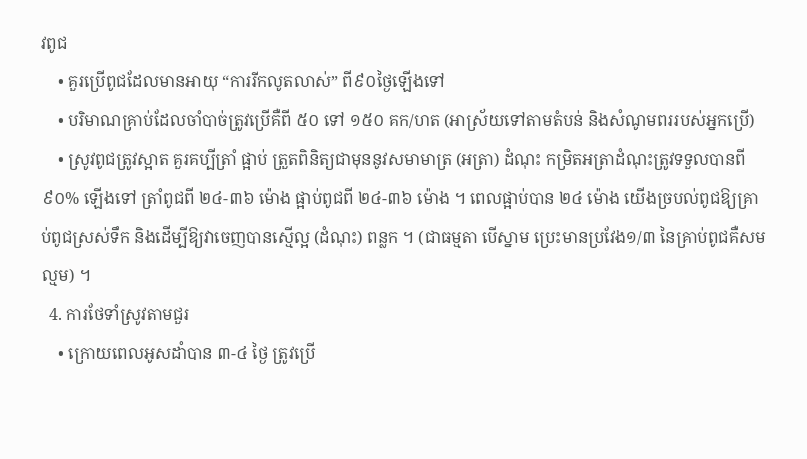វពូជ
    • គួរប្រើពូជដែលមានអាយុ “ការរីកលូតលាស់” ពី៩០ថ្ងៃឡើងទៅ
    • បរិមាណគ្រាប់ដែលចាំបាច់ត្រូវប្រើគឺពី ៥០ ទៅ ១៥០ គក/ហត (អាស្រ័យទៅតាមតំបន់ និងសំណូមពររបស់អ្នកប្រើ)
    • ស្រូវពូជត្រូវស្អាត គួរគប្បីត្រាំ ផ្អាប់ ត្រួតពិនិត្យជាមុននូវសមាមាត្រ (អត្រា) ដំណុះ កម្រិតអត្រាដំណុះត្រូវទទួលបានពី ៩០% ឡើងទៅ ត្រាំពូជពី ២៤-៣៦ ម៉ោង ផ្អាប់ពូជពី ២៤-៣៦ ម៉ោង ។ ពេលផ្អាប់បាន ២៤ ម៉ោង យើងច្របល់ពូជឱ្យគ្រាប់ពូជស្រស់ទឹក និងដើម្បីឱ្យវាចេញបានស្មើល្អ (ដំណុះ) ពន្លក ។ (ជាធម្មតា បើស្នាម ប្រេះមានប្រវែង១/៣ នៃគ្រាប់ពូជគឺសមល្មម) ។
  4. ការថែទាំស្រូវតាមជួរ
    • ក្រោយពេលអូសដាំបាន ៣-៤ ថ្ងៃ ត្រូវប្រើ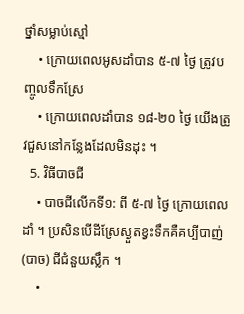ថ្នាំសម្លាប់ស្មៅ
    • ក្រោយពេលអូសដាំបាន ៥-៧ ថ្ងៃ ត្រូវបញ្ចូលទឹកស្រែ
    • ក្រោយពេលដាំបាន ១៨-២០ ថ្ងៃ យើងត្រូវជួសនៅកន្លែងដែលមិនដុះ ។
  5. វិធីបាចជី
    • បាចជីលើកទី១: ពី ៥-៧ ថ្ងៃ ក្រោយពេលដាំ ។ ប្រសិនបើដីស្រែស្ងួតខ្វះទឹកគឺគប្បីបាញ់ (បាច) ជីជំនួយស្លឹក ។
    •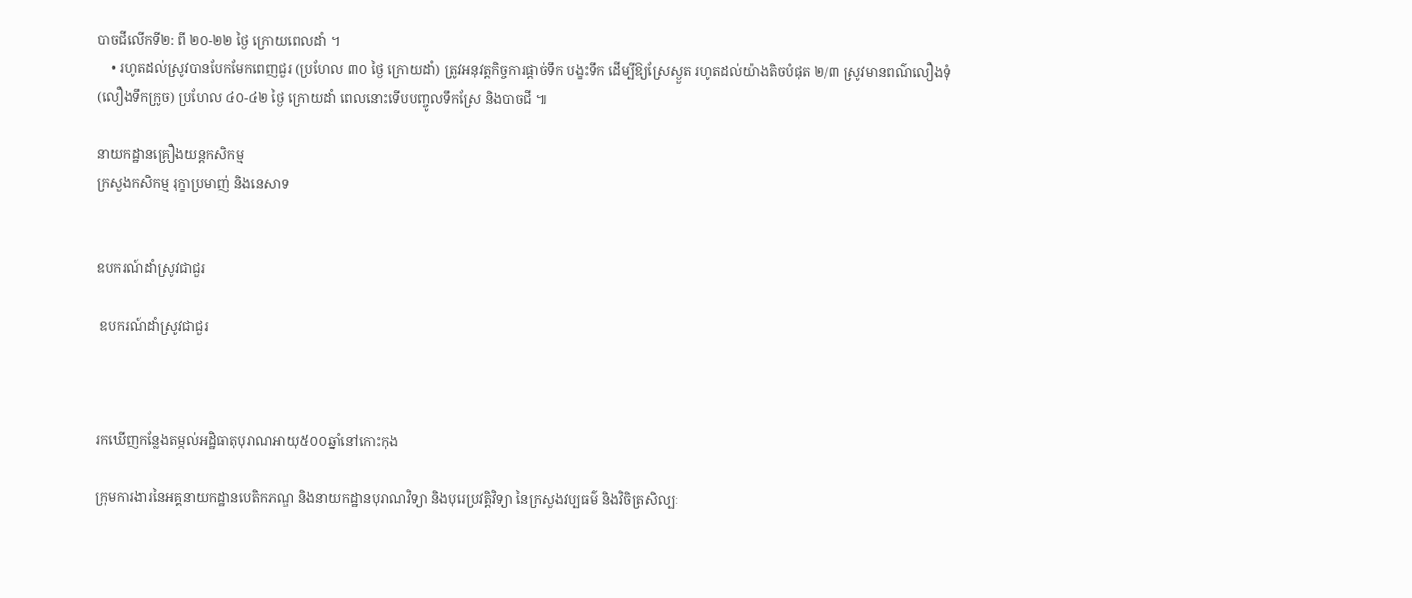បាចជីលើកទី២: ពី ២០-២២ ថ្ងៃ ក្រោយពេលដាំ ។
    • រហូតដល់ស្រូវបានបែកមែកពេញជួរ (ប្រហែល ៣០ ថ្ងៃ ក្រោយដាំ) ត្រូវអនុវត្ដកិច្ចការផ្ដាច់ទឹក បង្ខះទឹក ដើម្បីឱ្យស្រែស្ងួត រហូតដល់យ៉ាងតិចបំផុត ២/៣ ស្រូវមានពណ៌លឿងទុំ (លឿងទឹកក្រូច) ប្រហែល ៤០-៤២ ថ្ងៃ ក្រោយដាំ ពេលនោះទើបបញ្ចូលទឹកស្រែ និងបាចជី ៕

នាយកដ្ឋានគ្រឿងយន្តកសិកម្ម
ក្រសួងកសិកម្ម រុក្ខាប្រមាញ់ និងនេសាទ


ឧបករណ៍ដាំស្រូវជាជួរ

 ឧបករណ៍ដាំស្រូវជាជួរ



រកឃើញកន្លែងតម្កល់អដ្ឋិធាតុបុរាណអាយុ៥០០ឆ្នាំនៅកោះកុង

ក្រុមការងារនៃអគ្គនាយកដ្ឋានបេតិកភណ្ឌ និងនាយកដ្ឋានបុរាណវិទ្យា និងបុរេប្រវត្ដិវិទ្យា នៃក្រសួងវប្បធម៌ និងវិចិត្រសិល្បៈ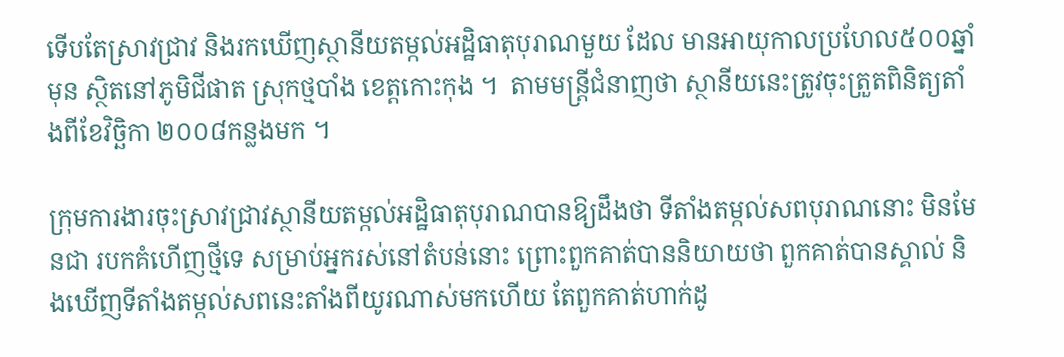ទើបតែស្រាវជ្រាវ និងរកឃើញស្ថានីយតម្កល់អដ្ឋិធាតុបុរាណមួយ ដែល មានអាយុកាលប្រហែល៥០០ឆ្នាំមុន ស្ថិតនៅភូមិជីផាត ស្រុកថ្មបាំង ខេត្ដកោះកុង ។  តាមមន្ដ្រីជំនាញថា ស្ថានីយនេះត្រូវចុះត្រួតពិនិត្យតាំងពីខែវិច្ឆិកា ២០០៨កន្លងមក ។

ក្រុមការងារចុះស្រាវជ្រាវស្ថានីយតម្កល់អដ្ឋិធាតុបុរាណបានឱ្យដឹងថា ទីតាំងតម្កល់សពបុរាណនោះ មិនមែនជា របកគំហើញថ្មីទេ សម្រាប់អ្នករស់នៅតំបន់នោះ ព្រោះពួកគាត់បាននិយាយថា ពួកគាត់បានស្គាល់ និងឃើញទីតាំងតម្កល់សពនេះតាំងពីយូរណាស់មកហើយ តែពួកគាត់ហាក់ដូ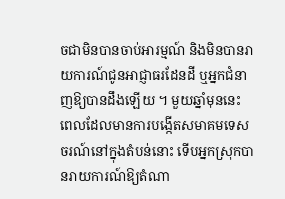ចជាមិនបានចាប់អារម្មណ៍ និងមិនបានរាយការណ៍ជូនអាជ្ញាធរដែនដី ឬអ្នកជំនាញឱ្យបានដឹងឡើយ ។ មួយឆ្នាំមុននេះ ពេលដែលមានការបង្កើតសមាគមទេសចរណ៍នៅក្នុងតំបន់នោះ ទើបអ្នកស្រុកបានរាយការណ៍ឱ្យតំណា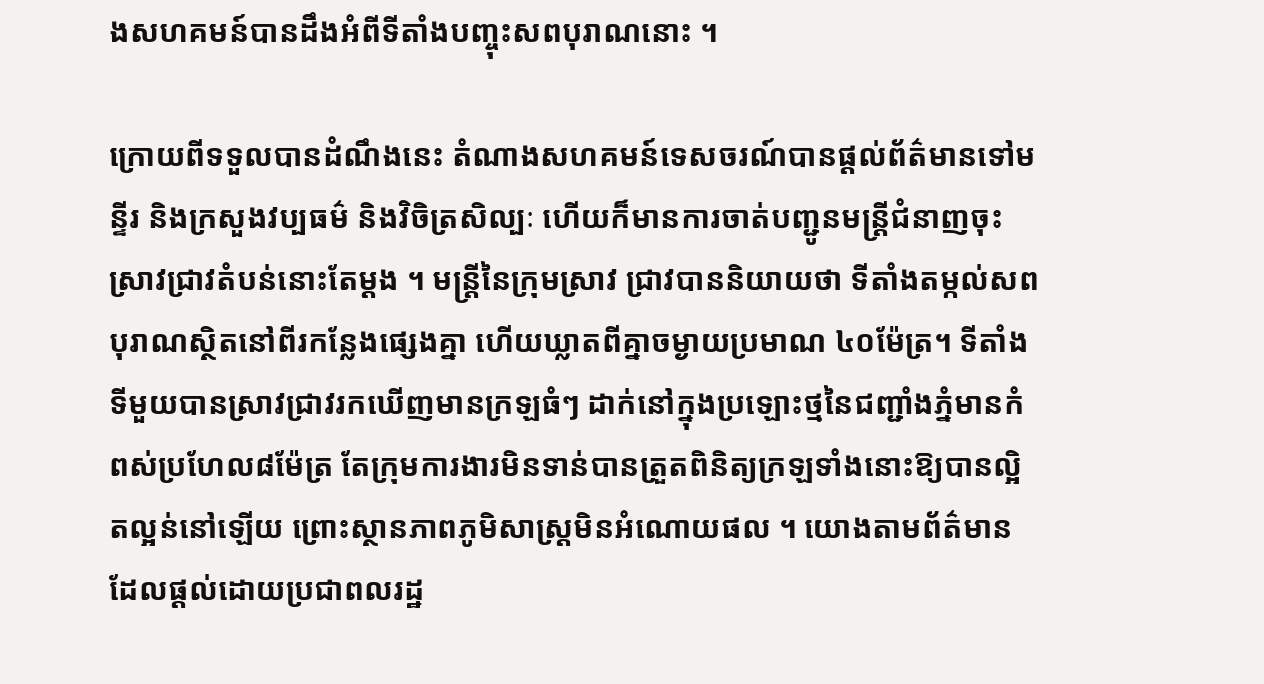ងសហគមន៍បានដឹងអំពីទីតាំងបញ្ចុះសពបុរាណនោះ ។

ក្រោយពីទទួលបានដំណឹងនេះ តំណាងសហគមន៍ទេសចរណ៍បានផ្ដល់ព័ត៌មានទៅមន្ទីរ និងក្រសួងវប្បធម៌ និងវិចិត្រសិល្បៈ ហើយក៏មានការចាត់បញ្ជូនមន្ដ្រីជំនាញចុះស្រាវជ្រាវតំបន់នោះតែម្ដង ។ មន្ដ្រីនៃក្រុមស្រាវ ជ្រាវបាននិយាយថា ទីតាំងតម្កល់សពបុរាណស្ថិតនៅពីរកន្លែងផ្សេងគ្នា ហើយឃ្លាតពីគ្នាចម្ងាយប្រមាណ ៤០ម៉ែត្រ។ ទីតាំងទីមួយបានស្រាវជ្រាវរកឃើញមានក្រឡធំៗ ដាក់នៅក្នុងប្រឡោះថ្មនៃជញ្ជាំងភ្នំមានកំពស់ប្រហែល៨ម៉ែត្រ តែក្រុមការងារមិនទាន់បានត្រួតពិនិត្យក្រឡទាំងនោះឱ្យបានល្អិតល្អន់នៅឡើយ ព្រោះស្ថានភាពភូមិសាស្ដ្រមិនអំណោយផល ។ យោងតាមព័ត៌មានដែលផ្ដល់ដោយប្រជាពលរដ្ឋ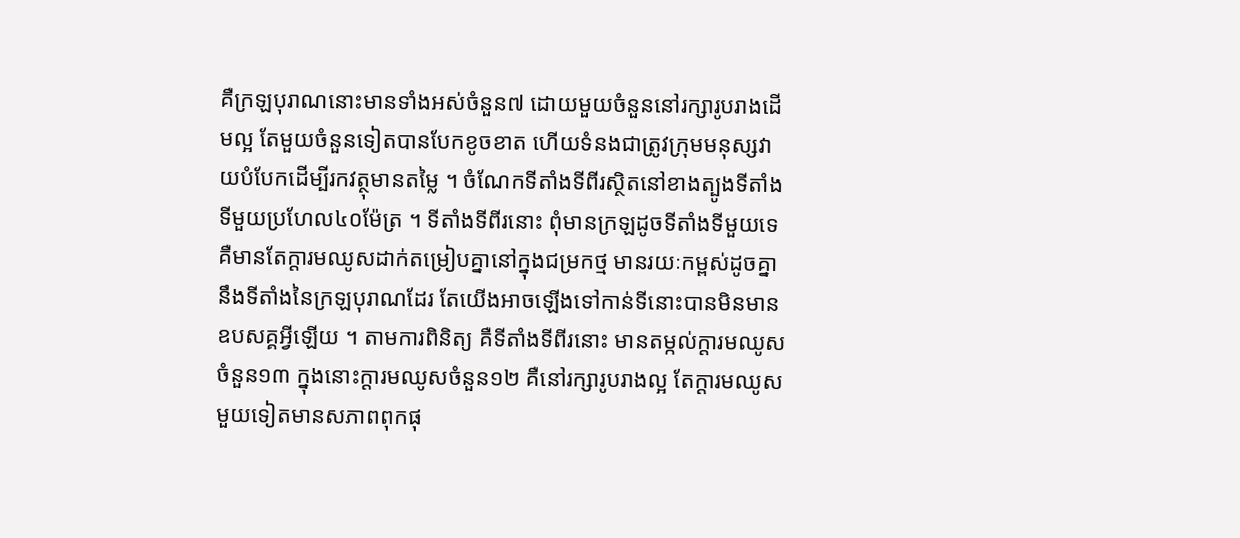គឺក្រឡបុរាណនោះមានទាំងអស់ចំនួន៧ ដោយមួយចំនួននៅរក្សារូបរាងដើមល្អ តែមួយចំនួនទៀតបានបែកខូចខាត ហើយទំនងជាត្រូវក្រុមមនុស្សវាយបំបែកដើម្បីរកវត្ថុមានតម្លៃ ។ ចំណែកទីតាំងទីពីរស្ថិតនៅខាងត្បូងទីតាំងទីមួយប្រហែល៤០ម៉ែត្រ ។ ទីតាំងទីពីរនោះ ពុំមានក្រឡដូចទីតាំងទីមួយទេ គឺមានតែក្ដារមឈូសដាក់តម្រៀបគ្នានៅក្នុងជម្រកថ្ម មានរយៈកម្ពស់ដូចគ្នានឹងទីតាំងនៃក្រឡបុរាណដែរ តែយើងអាចឡើងទៅកាន់ទីនោះបានមិនមានឧបសគ្គអ្វីឡើយ ។ តាមការពិនិត្យ គឺទីតាំងទីពីរនោះ មានតម្កល់ក្ដារមឈូសចំនួន១៣ ក្នុងនោះក្ដារមឈូសចំនួន១២ គឺនៅរក្សារូបរាងល្អ តែក្ដារមឈូសមួយទៀតមានសភាពពុកផុ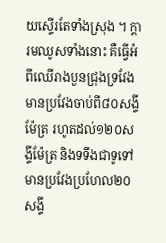យស្ទើរតែទាំងស្រុង ។ ក្ដារមឈូសទាំងនោះ គឺធ្វើអំពីឈើរាងបួនជ្រុងទ្រវែងមានប្រវែងចាប់ពី៨០សង្ទីម៉ែត្រ រហូតដល់១២០សង្ទីម៉ែត្រ និងទទឹងជាទូទៅមានប្រវែងប្រហែល២០សង្ទី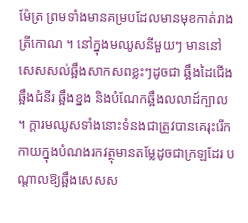ម៉ែត្រ ព្រមទាំងមានគម្របដែលមានមុខកាត់រាងត្រីកោណ ។ នៅក្នុងមឈូសនីមួយៗ មាននៅសេសសល់ឆ្អឹងសាកសពខ្លះៗដូចជា ឆ្អឹងដៃជើង ឆ្អឹងជំនីរ ឆ្អឹងខ្នង និងបំណែកឆ្អឹងលលាដ៍ក្បាល ។ ក្ដារមឈូសទាំងនោះទំនងជាត្រូវបានគេរុះរើកកាយក្នុងបំណងរកវត្ថុមានតម្លែដូចជាក្រឡដែរ បណ្ដាលឱ្យឆ្អឹងសេសស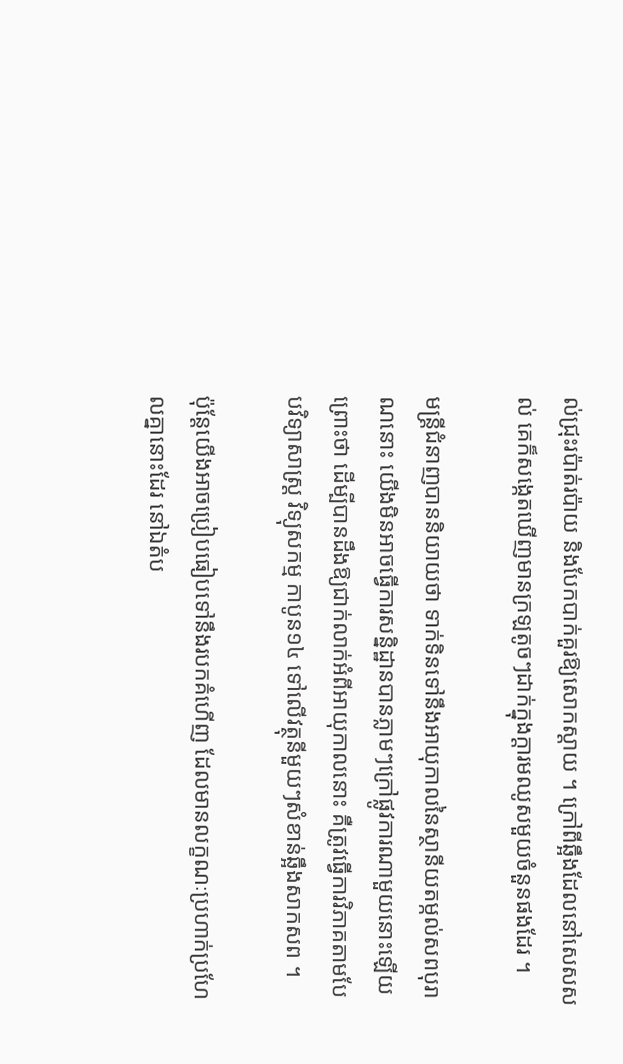ល់ជ្រុះរប៉ាត់រប៉ាយ និងបែកបាក់គួរឱ្យសោកស្ដាយ ។ ក្រៅពីឆ្អឹងដែលនៅសេសសល់ គេក៏សង្កេតឃើញមានក្រឡតូចៗដាក់ក្នុងក្ដារមឈូសមួយចំនួនផងដែរ ។

មន្ដ្រីជំនាញបាននិយាយថា ទាក់ទិនទៅនឹងអាយុកាលនៃស្ថានីយតម្កល់សពបុរាណនោះ យើងមិនអាចធ្វើការសន្និដ្ឋានបានភ្លាមៗក្រៅផ្លូវការណាមួយនោះឡើយ ព្រោះថា ដើម្បីបានដឹងឱ្យជាក់លាក់អំពីអាយុកាលនោះ គឺត្រូវធ្វើការវិភាគតាមបែបវិទ្យាសាស្ដ្រ វិទ្យុសកម្ម កាបូន១៤ ទៅលើវត្ថុនីមួយៗសំខាន់ឆ្អឹងសាកសព ។

ប៉ុន្ដែយើងអាចប្រៀបធៀបទៅនឹងរបកគំហើញ ដែលមានលក្ខណៈប្រហាក់ប្រហែលគ្នានោះដែរ នៅឯតំប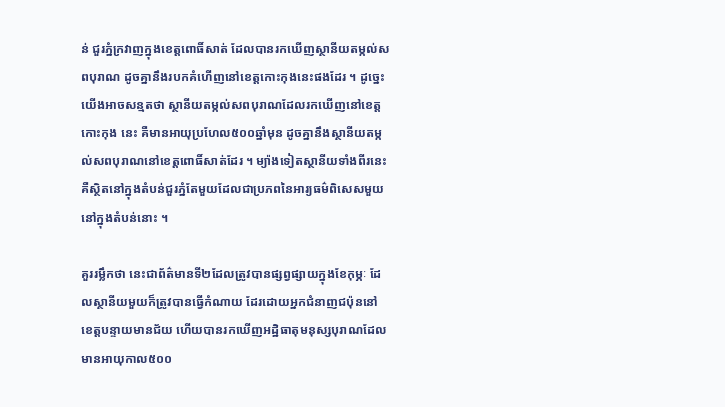ន់ ជួរភ្នំក្រវាញក្នុងខេត្ដពោធិ៍សាត់ ដែលបានរកឃើញស្ថានីយតម្កល់សពបុរាណ ដូចគ្នានឹងរបកគំហើញនៅខេត្ដកោះកុងនេះផងដែរ ។ ដូច្នេះយើងអាចសន្មតថា ស្ថានីយតម្កល់សពបុរាណដែលរកឃើញនៅខេត្ដកោះកុង នេះ គឺមានអាយុប្រហែល៥០០ឆ្នាំមុន ដូចគ្នានឹងស្ថានីយតម្កល់សពបុរាណនៅខេត្ដពោធិ៍សាត់ដែរ ។ ម្យ៉ាងទៀតស្ថានីយទាំងពីរនេះ គឺស្ថិតនៅក្នុងតំបន់ជួរភ្នំតែមួយដែលជាប្រភពនៃអារ្យធម៌ពិសេសមួយនៅក្នុងតំបន់នោះ ។

គួររម្លឹកថា នេះជាព័ត៌មានទី២ដែលត្រូវបានផ្សព្វផ្សាយក្នុងខែកុម្ភៈ ដែលស្ថានីយមួយក៏ត្រូវបានធ្វើកំណាយ ដែរដោយអ្នកជំនាញជប៉ុននៅខេត្ដបន្ទាយមានជ័យ ហើយបានរកឃើញអដ្ឋិធាតុមនុស្សបុរាណដែលមានអាយុកាល៥០០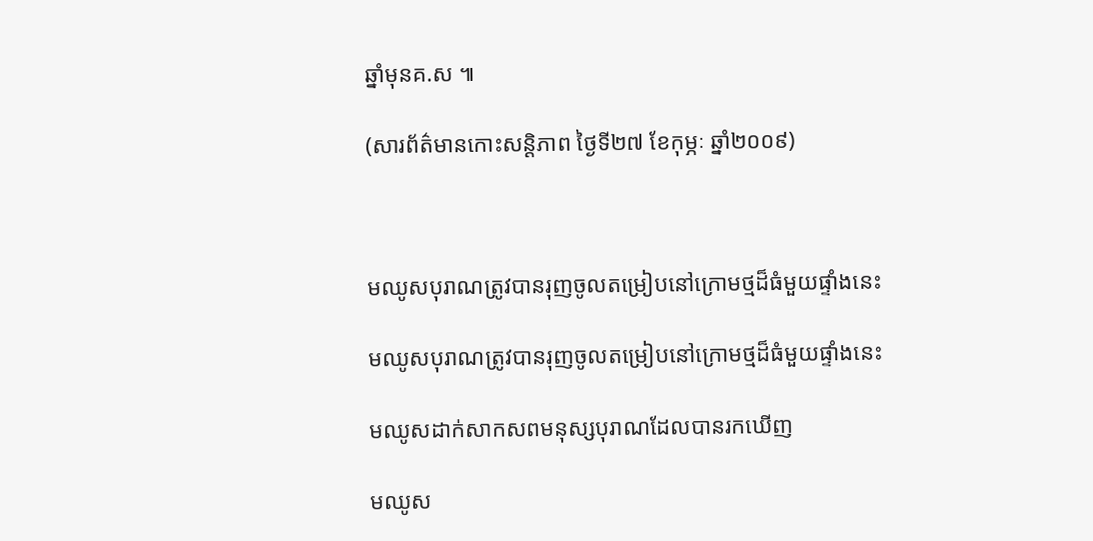ឆ្នាំមុនគ.ស ៕

(សារព័ត៌មានកោះសន្ដិភាព ថ្ងៃទី២៧ ខែកុម្ភៈ ឆ្នាំ២០០៩)



មឈូសបុរាណត្រូវបានរុញចូលតម្រៀបនៅក្រោមថ្មដ៏ធំមួយផ្ទាំងនេះ

មឈូសបុរាណត្រូវបានរុញចូលតម្រៀបនៅក្រោមថ្មដ៏ធំមួយផ្ទាំងនេះ

មឈូសដាក់សាកសពមនុស្សបុរាណដែលបានរកឃើញ

មឈូស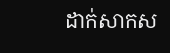ដាក់សាកស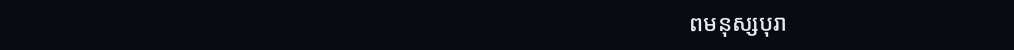ពមនុស្សបុរា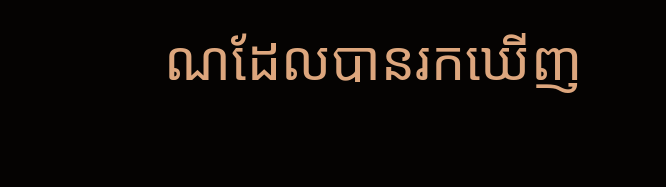ណដែលបានរកឃើញ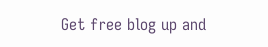Get free blog up and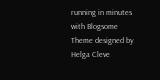running in minutes with Blogsome
Theme designed by Helga Cleve